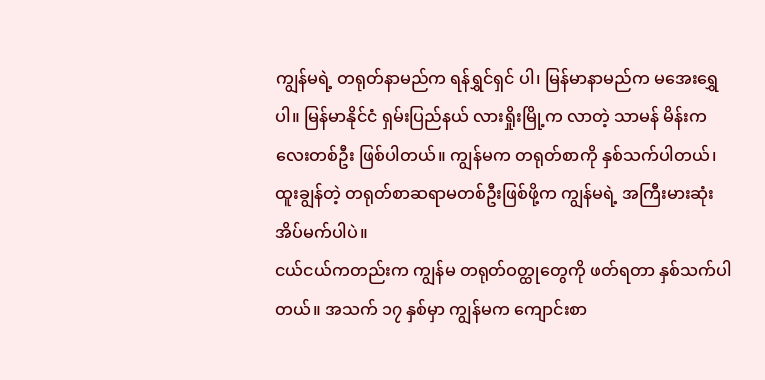ကျွန်မရဲ့ တရုတ်နာမည်က ရန်ရွှင်ရှင် ပါ၊ မြန်မာနာမည်က မအေးရွှေပါ။ မြန်မာနိုင်ငံ ရှမ်းပြည်နယ် လားရှိုးမြို့က လာတဲ့ သာမန် မိန်းကလေးတစ်ဦး ဖြစ်ပါတယ်။ ကျွန်မက တရုတ်စာကို နှစ်သက်ပါတယ်၊ ထူးချွန်တဲ့ တရုတ်စာဆရာမတစ်ဦးဖြစ်ဖို့က ကျွန်မရဲ့ အကြီးမားဆုံး အိပ်မက်ပါပဲ။
ငယ်ငယ်ကတည်းက ကျွန်မ တရုတ်ဝတ္ထုတွေကို ဖတ်ရတာ နှစ်သက်ပါတယ်။ အသက် ၁၇ နှစ်မှာ ကျွန်မက ကျောင်းစာ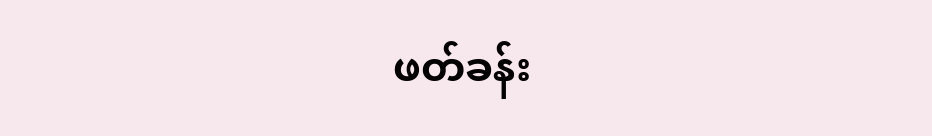ဖတ်ခန်း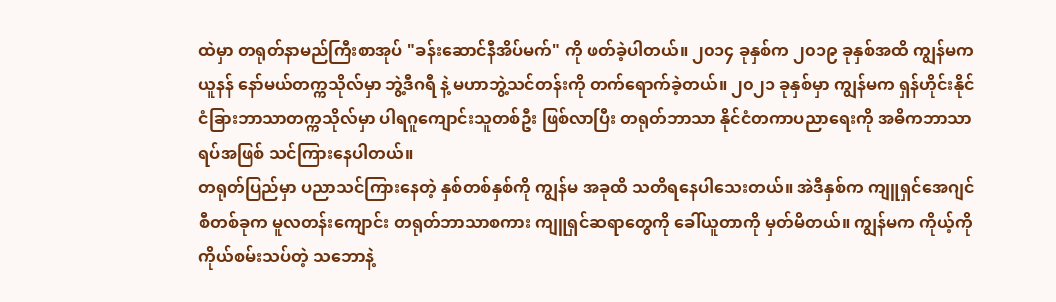ထဲမှာ တရုတ်နာမည်ကြီးစာအုပ် "ခန်းဆောင်နီအိပ်မက်" ကို ဖတ်ခဲ့ပါတယ်။ ၂၀၁၄ ခုနှစ်က ၂၀၁၉ ခုနှစ်အထိ ကျွန်မက ယူနန် နော်မယ်တက္ကသိုလ်မှာ ဘွဲ့ဒီဂရီ နဲ့ မဟာဘွဲ့သင်တန်းကို တက်ရောက်ခဲ့တယ်။ ၂၀၂၁ ခုနှစ်မှာ ကျွန်မက ရှန်ဟိုင်းနိုင်ငံခြားဘာသာတက္ကသိုလ်မှာ ပါရဂူကျောင်းသူတစ်ဦး ဖြစ်လာပြီး တရုတ်ဘာသာ နိုင်ငံတကာပညာရေးကို အဓိကဘာသာရပ်အဖြစ် သင်ကြားနေပါတယ်။
တရုတ်ပြည်မှာ ပညာသင်ကြားနေတဲ့ နှစ်တစ်နှစ်ကို ကျွန်မ အခုထိ သတိရနေပါသေးတယ်။ အဲဒီနှစ်က ကျူရှင်အေဂျင်စီတစ်ခုက မူလတန်းကျောင်း တရုတ်ဘာသာစကား ကျူရှင်ဆရာတွေကို ခေါ်ယူတာကို မှတ်မိတယ်။ ကျွန်မက ကိုယ့်ကိုကိုယ်စမ်းသပ်တဲ့ သဘောနဲ့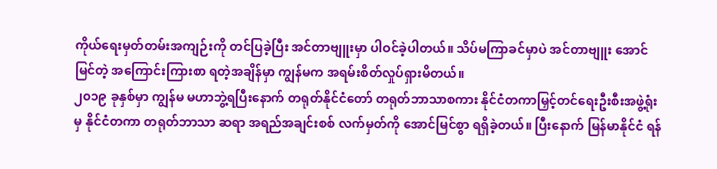ကိုယ်ရေးမှတ်တမ်းအကျဉ်းကို တင်ပြခဲ့ပြီး အင်တာဗျူးမှာ ပါဝင်ခဲ့ပါတယ်။ သိပ်မကြာခင်မှာပဲ အင်တာဗျူး အောင်မြင်တဲ့ အကြောင်းကြားစာ ရတဲ့အချိန်မှာ ကျွန်မက အရမ်းစိတ်လှုပ်ရှားမိတယ်။
၂၀၁၉ ခုနှစ်မှာ ကျွန်မ မဟာဘွဲ့ရပြီးနောက် တရုတ်နိုင်ငံတော် တရုတ်ဘာသာစကား နိုင်ငံတကာမြှင့်တင်ရေးဦးစီးအဖွဲ့ရုံးမှ နိုင်ငံတကာ တရုတ်ဘာသာ ဆရာ အရည်အချင်းစစ် လက်မှတ်ကို အောင်မြင်စွာ ရရှိခဲ့တယ်။ ပြီးနောက် မြန်မာနိုင်ငံ ရန်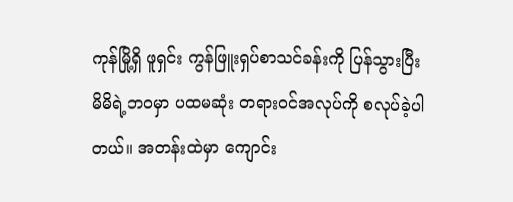ကုန်မြို့ရှိ ဖူရှင်း ကွန်ဖြူးရှပ်စာသင်ခန်းကို ပြန်သွားပြီး မိမိရဲ့ဘဝမှာ ပထမဆုံး တရားဝင်အလုပ်ကို စလုပ်ခဲ့ပါတယ်။ အတန်းထဲမှာ ကျောင်း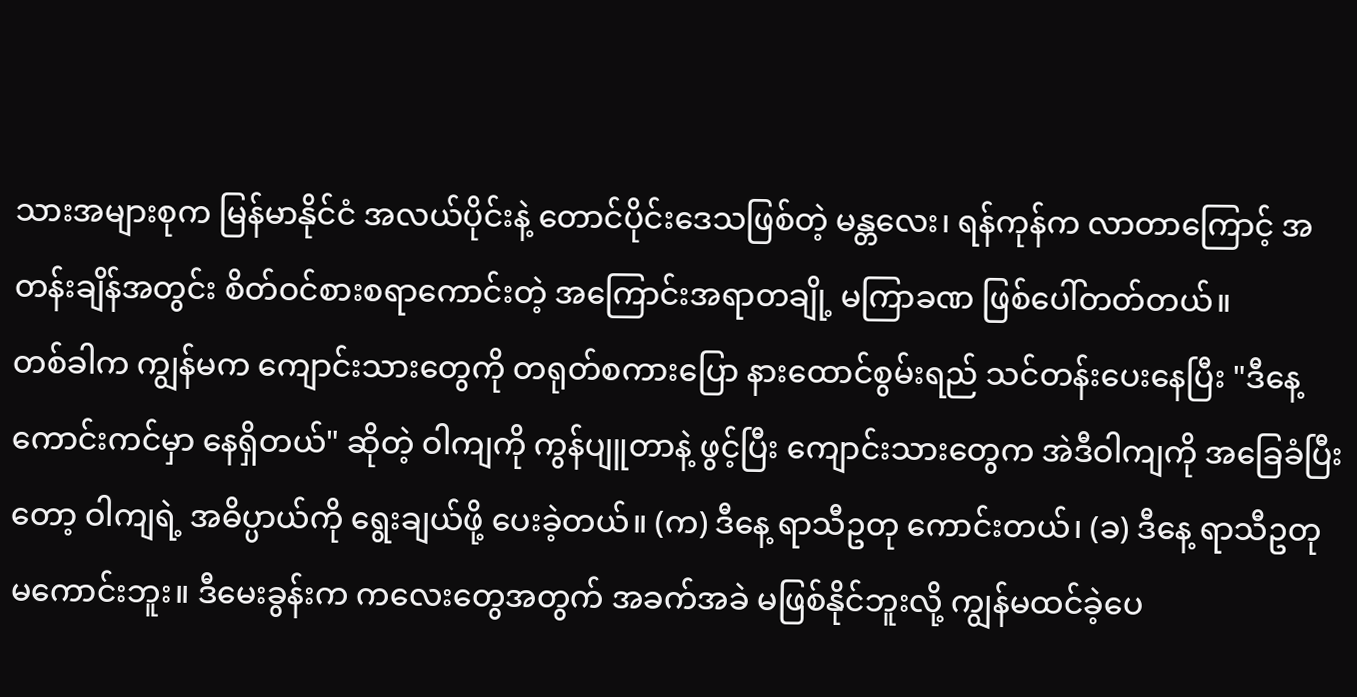သားအများစုက မြန်မာနိုင်ငံ အလယ်ပိုင်းနဲ့ တောင်ပိုင်းဒေသဖြစ်တဲ့ မန္တလေး၊ ရန်ကုန်က လာတာကြောင့် အတန်းချိန်အတွင်း စိတ်ဝင်စားစရာကောင်းတဲ့ အကြောင်းအရာတချို့ မကြာခဏ ဖြစ်ပေါ်တတ်တယ်။
တစ်ခါက ကျွန်မက ကျောင်းသားတွေကို တရုတ်စကားပြော နားထောင်စွမ်းရည် သင်တန်းပေးနေပြီး "ဒီနေ့ ကောင်းကင်မှာ နေရှိတယ်" ဆိုတဲ့ ဝါကျကို ကွန်ပျူတာနဲ့ ဖွင့်ပြီး ကျောင်းသားတွေက အဲဒီဝါကျကို အခြေခံပြီးတော့ ဝါကျရဲ့ အဓိပ္ပာယ်ကို ရွေးချယ်ဖို့ ပေးခဲ့တယ်။ (က) ဒီနေ့ ရာသီဥတု ကောင်းတယ်၊ (ခ) ဒီနေ့ ရာသီဥတု မကောင်းဘူး။ ဒီမေးခွန်းက ကလေးတွေအတွက် အခက်အခဲ မဖြစ်နိုင်ဘူးလို့ ကျွန်မထင်ခဲ့ပေ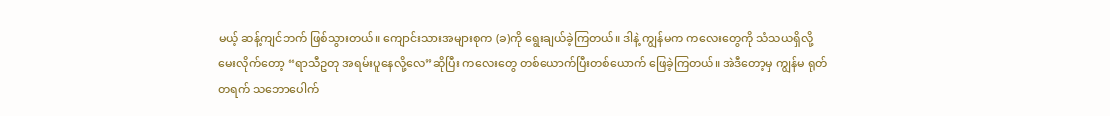မယ့် ဆန့်ကျင်ဘက် ဖြစ်သွားတယ်။ ကျောင်းသားအများစုက (ခ)ကို ရွေးချယ်ခဲ့ကြတယ်။ ဒါနဲ့ ကျွန်မက ကလေးတွေကို သံသယရှိလို့ မေးလိုက်တော့ “ရာသီဥတု အရမ်းပူနေလို့လေ”ဆိုပြီး ကလေးတွေ တစ်ယောက်ပြီးတစ်ယောက် ဖြေခဲ့ကြတယ်။ အဲဒီတော့မှ ကျွန်မ ရုတ်တရက် သဘောပေါက်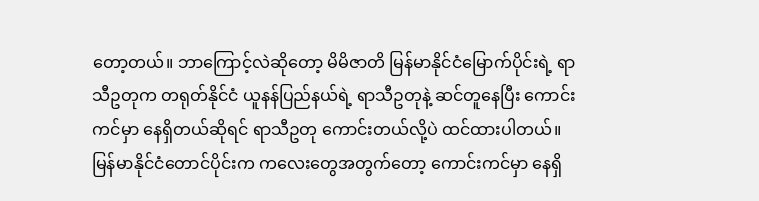တော့တယ်။ ဘာကြောင့်လဲဆိုတော့ မိမိဇာတိ မြန်မာနိုင်ငံမြောက်ပိုင်းရဲ့ ရာသီဥတုက တရုတ်နိုင်ငံ ယူနန်ပြည်နယ်ရဲ့ ရာသီဥတုနဲ့ ဆင်တူနေပြီး ကောင်းကင်မှာ နေရှိတယ်ဆိုရင် ရာသီဥတု ကောင်းတယ်လို့ပဲ ထင်ထားပါတယ်။ မြန်မာနိုင်ငံတောင်ပိုင်းက ကလေးတွေအတွက်တော့ ကောင်းကင်မှာ နေရှိ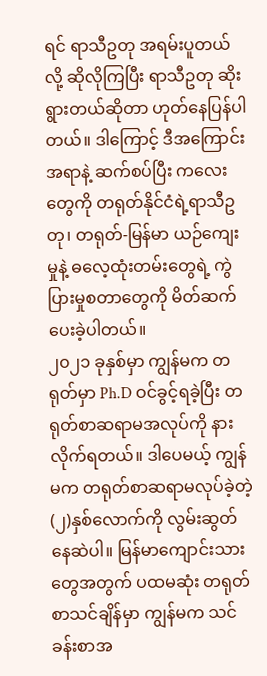ရင် ရာသီဥတု အရမ်းပူတယ်လို့ ဆိုလိုကြပြီး ရာသီဥတု ဆိုးရွားတယ်ဆိုတာ ဟုတ်နေပြန်ပါတယ်။ ဒါကြောင့် ဒီအကြောင်းအရာနဲ့ ဆက်စပ်ပြီး ကလေးတွေကို တရုတ်နိုင်ငံရဲ့ရာသီဥတု၊ တရုတ်-မြန်မာ ယဉ်ကျေးမှုနဲ့ ဓလေ့ထုံးတမ်းတွေရဲ့ ကွဲပြားမှုစတာတွေကို မိတ်ဆက်ပေးခဲ့ပါတယ်။
၂၀၂၁ ခုနှစ်မှာ ကျွန်မက တရုတ်မှာ Ph.D ဝင်ခွင့်ရခဲ့ပြီး တရုတ်စာဆရာမအလုပ်ကို နားလိုက်ရတယ်။ ဒါပေမယ့် ကျွန်မက တရုတ်စာဆရာမလုပ်ခဲ့တဲ့ (၂)နှစ်လောက်ကို လွမ်းဆွတ်နေဆဲပါ။ မြန်မာကျောင်းသားတွေအတွက် ပထမဆုံး တရုတ်စာသင်ချိန်မှာ ကျွန်မက သင်ခန်းစာအ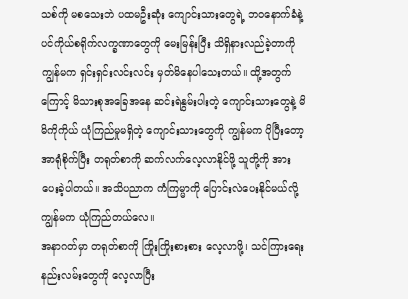သစ်ကို မစသေးဘဲ ပထမဦးဆုံး ကျောင်းသားတွေရဲ့ ဘဝနောက်ခံနဲ့ ပင်ကိုယ်စရိုက်လက္ခဏာတွေကို မေးမြန်းပြီး သိရှိနားလည်ခဲ့တာကို ကျွန်မက ရှင်းရှင်းလင်းလင်း မှတ်မိနေပါသေးတယ်။ ထို့အတွက်ကြောင့် မိသားစုအခြေအနေ ဆင်းရဲနွမ်းပါးတဲ့ ကျောင်းသားတွေနဲ့ မိမိကိုကိုယ် ယုံကြည်မှုမရှိတဲ့ ကျောင်းသားတွေကို ကျွန်မက ပိုပြီးတော့ အာရုံစိုက်ပြီး တရုတ်စာကို ဆက်လက်လေ့လာနိုင်ဖို့ သူတို့ကို အားပေးခဲ့ပါတယ်။ အသိပညာက ကံကြမ္မာကို ပြောင်းလဲပေးနိုင်မယ်လို့ ကျွန်မက ယုံကြည်တယ်လေ။
အနာဂတ်မှာ တရုတ်စာကို ကြိုးကြိုးစားစား လေ့လာဖို့၊ သင်ကြားရေးနည်းလမ်းတွေကို လေ့လာပြီး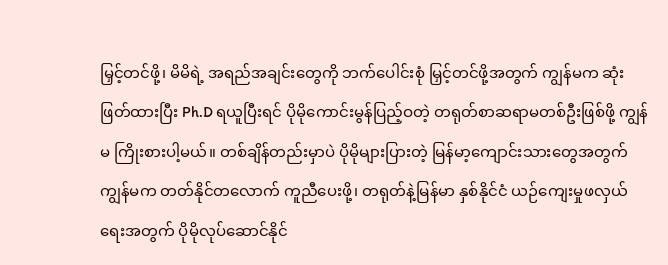မြှင့်တင်ဖို့၊ မိမိရဲ့ အရည်အချင်းတွေကို ဘက်ပေါင်းစုံ မြှင့်တင်ဖို့အတွက် ကျွန်မက ဆုံးဖြတ်ထားပြီး Ph.D ရယူပြီးရင် ပိုမိုကောင်းမွန်ပြည့်ဝတဲ့ တရုတ်စာဆရာမတစ်ဦးဖြစ်ဖို့ ကျွန်မ ကြိုးစားပါ့မယ်။ တစ်ချိန်တည်းမှာပဲ ပိုမိုများပြားတဲ့ မြန်မာ့ကျောင်းသားတွေအတွက် ကျွန်မက တတ်နိုင်တလောက် ကူညီပေးဖို့၊ တရုတ်နဲ့မြန်မာ နှစ်နိုင်ငံ ယဉ်ကျေးမှုဖလှယ်ရေးအတွက် ပိုမိုလုပ်ဆောင်နိုင်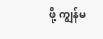ဖို့ ကျွန်မ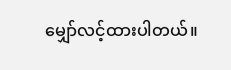မျှော်လင့်ထားပါတယ်။